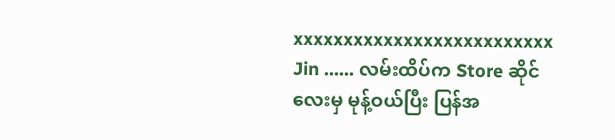xxxxxxxxxxxxxxxxxxxxxxxxxx
Jin …… လမ်းထိပ်က Store ဆိုင်လေးမှ မုန့်ဝယ်ပြီး ပြန်အ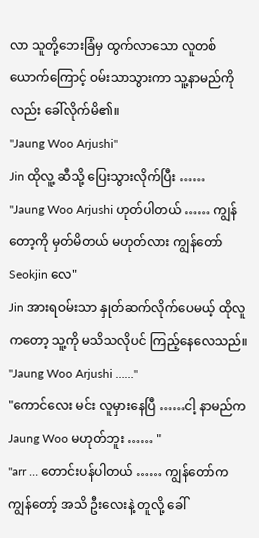လာ သူတို့ဘေးခြံမှ ထွက်လာသော လူတစ်ယောက်ကြောင့် ဝမ်းသာသွားကာ သူ့နာမည်ကိုလည်း ခေါ်လိုက်မိ၏။
"Jaung Woo Arjushi"
Jin ထိုလူ့ ဆီသို့ ပြေးသွားလိုက်ပြီး ……
"Jaung Woo Arjushi ဟုတ်ပါတယ် …… ကျွန်တော့ကို မှတ်မိတယ် မဟုတ်လား ကျွန်တော် Seokjin လေ"
Jin အားရဝမ်းသာ နှုတ်ဆက်လိုက်ပေမယ့် ထိုလူကတော့ သူ့ကို မသိသလိုပင် ကြည့်နေလေသည်။
"Jaung Woo Arjushi ……"
"ကောင်လေး မင်း လူမှားနေပြီ ……ငါ့ နာမည်က Jaung Woo မဟုတ်ဘူး …… "
"arr … တောင်းပန်ပါတယ် …… ကျွန်တော်က ကျွန်တော့် အသိ ဦးလေးနဲ့ တူလို့ ခေါ်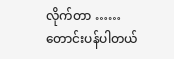လိုက်တာ …… တောင်းပန်ပါတယ်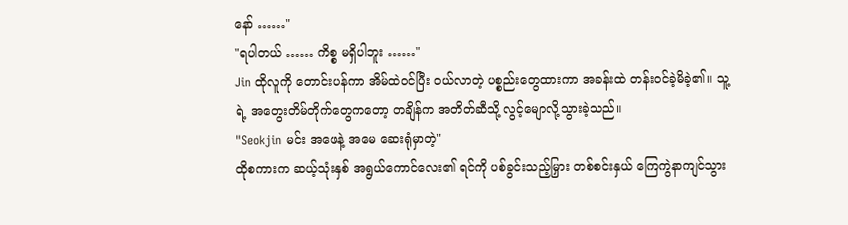နော် ……"
"ရပါတယ် …… ကိစ္စ မရှိပါဘူး ……"
Jin ထိုလူကို တောင်းပန်ကာ အိမ်ထဲဝင်ပြီး ဝယ်လာတဲ့ ပစ္စည်းတွေထားကာ အခန်းထဲ တန်းဝင်ခဲ့မိခဲ့၏။ သူ့ရဲ့ အတွေးတိမ်တိုက်တွေကတော့ တချိန်က အတိတ်ဆီသို့ လွင့်မျောလို့သွားခဲ့သည်။
"Seokjin မင်း အဖေနဲ့ အမေ ဆေးရုံမှာတဲ့"
ထိုစကားက ဆယ့်သုံးနှစ် အရွယ်ကောင်လေး၏ ရင်ကို ပစ်ခွင်းသည့်မြှား တစ်စင်းနှယ် ကြေကွဲနာကျင်သွား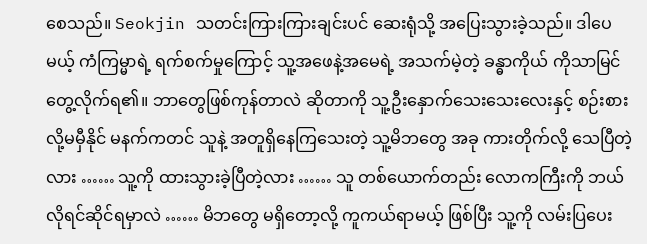စေသည်။ Seokjin သတင်းကြားကြားချင်းပင် ဆေးရုံသို့ အပြေးသွားခဲ့သည်။ ဒါပေမယ့် ကံကြမ္မာရဲ့ ရက်စက်မှုကြောင့် သူ့အဖေနဲ့အမေရဲ့ အသက်မဲ့တဲ့ ခန္ဓာကိုယ် ကိုသာမြင်တွေ့လိုက်ရ၏။ ဘာတွေဖြစ်ကုန်တာလဲ ဆိုတာကို သူ့ဦးနှောက်သေးသေးလေးနှင့် စဉ်းစားလို့မမှီနိုင် မနက်ကတင် သူနဲ့ အတူရှိနေကြသေးတဲ့ သူ့မိဘတွေ အခု ကားတိုက်လို့ သေပြီတဲ့လား …… သူ့ကို ထားသွားခဲ့ပြီတဲ့လား …… သူ တစ်ယောက်တည်း လောကကြီးကို ဘယ်လိုရင်ဆိုင်ရမှာလဲ …… မိဘတွေ မရှိတော့လို့ ကူကယ်ရာမယ့် ဖြစ်ပြီး သူ့ကို လမ်းပြပေး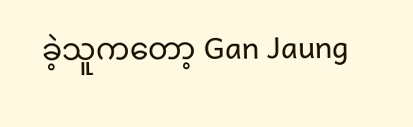ခဲ့သူကတော့ Gan Jaung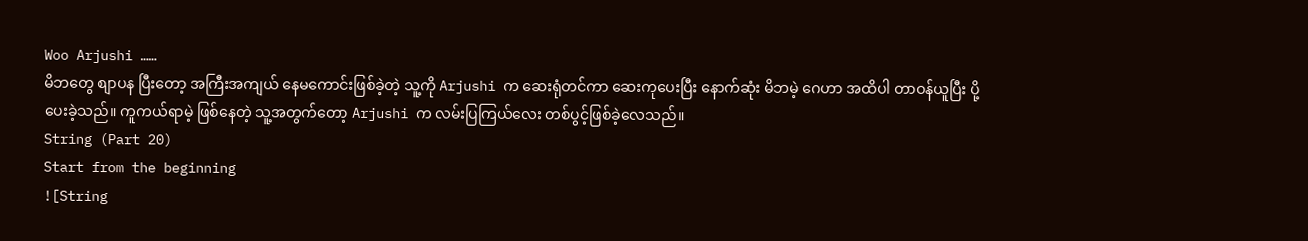Woo Arjushi ……
မိဘတွေ စျာပန ပြီးတော့ အကြီးအကျယ် နေမကောင်းဖြစ်ခဲ့တဲ့ သူ့ကို Arjushi က ဆေးရုံတင်ကာ ဆေးကုပေးပြီး နောက်ဆုံး မိဘမဲ့ ဂေဟာ အထိပါ တာဝန်ယူပြီး ပို့ပေးခဲ့သည်။ ကူကယ်ရာမဲ့ ဖြစ်နေတဲ့ သူ့အတွက်တော့ Arjushi က လမ်းပြကြယ်လေး တစ်ပွင့်ဖြစ်ခဲ့လေသည်။
String (Part 20)
Start from the beginning
![String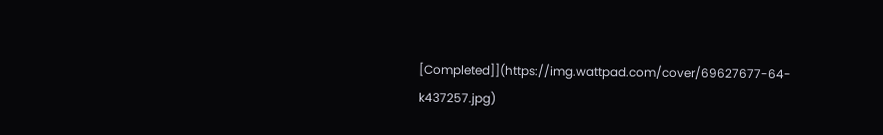[Completed]](https://img.wattpad.com/cover/69627677-64-k437257.jpg)